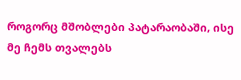როგორც მშობლები პატარაობაში, ისე მე ჩემს თვალებს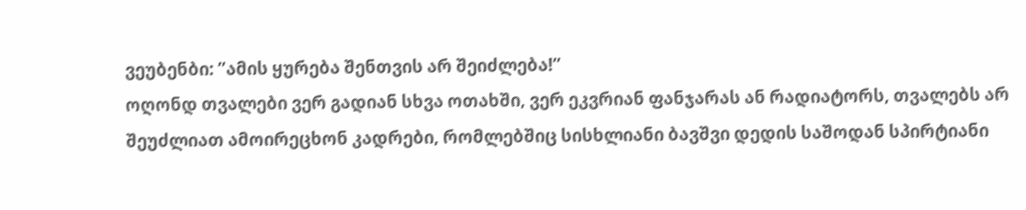ვეუბენბი: ”ამის ყურება შენთვის არ შეიძლება!”
ოღონდ თვალები ვერ გადიან სხვა ოთახში, ვერ ეკვრიან ფანჯარას ან რადიატორს, თვალებს არ შეუძლიათ ამოირეცხონ კადრები, რომლებშიც სისხლიანი ბავშვი დედის საშოდან სპირტიანი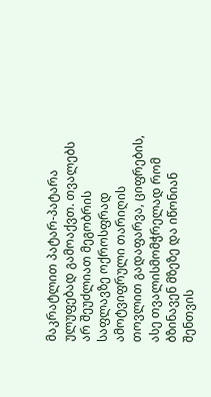მაკრატლით პატარ-პატარა ულუფებად გამოაქვთ. თვალებს არ შეუძლიათ მეგობრის საფლავზე ოქროსფრად ამოტვიფრული თარიღის თოვლით გადაფარვა, ციფრების, ასე თვალისმომჭრელად რომ ბზინავენ მზეზე და იწონიან შენთვის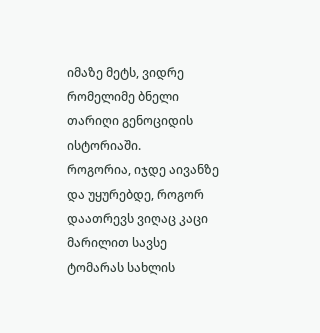იმაზე მეტს, ვიდრე რომელიმე ბნელი თარიღი გენოციდის ისტორიაში.
როგორია, იჯდე აივანზე და უყურებდე, როგორ დაათრევს ვიღაც კაცი მარილით სავსე ტომარას სახლის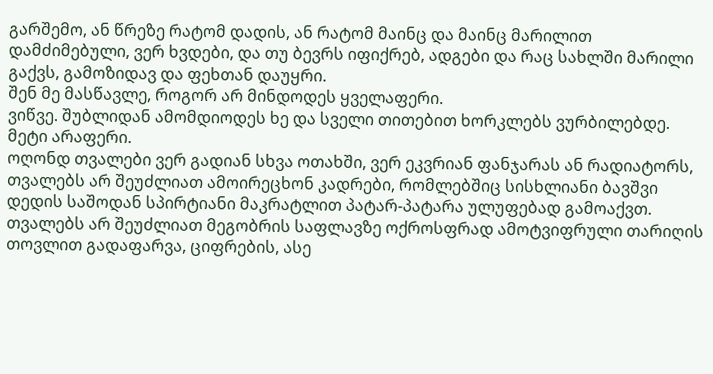გარშემო, ან წრეზე რატომ დადის, ან რატომ მაინც და მაინც მარილით დამძიმებული, ვერ ხვდები, და თუ ბევრს იფიქრებ, ადგები და რაც სახლში მარილი გაქვს, გამოზიდავ და ფეხთან დაუყრი.
შენ მე მასწავლე, როგორ არ მინდოდეს ყველაფერი.
ვიწვე. შუბლიდან ამომდიოდეს ხე და სველი თითებით ხორკლებს ვურბილებდე.
მეტი არაფერი.
ოღონდ თვალები ვერ გადიან სხვა ოთახში, ვერ ეკვრიან ფანჯარას ან რადიატორს, თვალებს არ შეუძლიათ ამოირეცხონ კადრები, რომლებშიც სისხლიანი ბავშვი დედის საშოდან სპირტიანი მაკრატლით პატარ-პატარა ულუფებად გამოაქვთ. თვალებს არ შეუძლიათ მეგობრის საფლავზე ოქროსფრად ამოტვიფრული თარიღის თოვლით გადაფარვა, ციფრების, ასე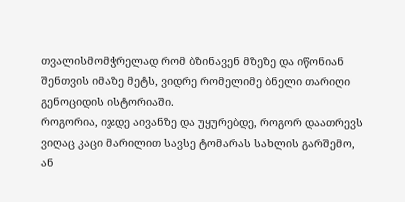თვალისმომჭრელად რომ ბზინავენ მზეზე და იწონიან შენთვის იმაზე მეტს, ვიდრე რომელიმე ბნელი თარიღი გენოციდის ისტორიაში.
როგორია, იჯდე აივანზე და უყურებდე, როგორ დაათრევს ვიღაც კაცი მარილით სავსე ტომარას სახლის გარშემო, ან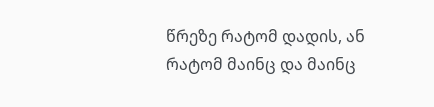წრეზე რატომ დადის, ან რატომ მაინც და მაინც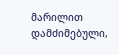მარილით დამძიმებული,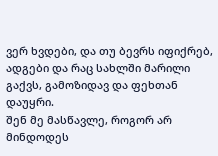ვერ ხვდები, და თუ ბევრს იფიქრებ, ადგები და რაც სახლში მარილი გაქვს, გამოზიდავ და ფეხთან დაუყრი.
შენ მე მასწავლე, როგორ არ მინდოდეს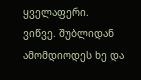ყველაფერი.
ვიწვე. შუბლიდან ამომდიოდეს ხე და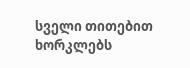სველი თითებით ხორკლებს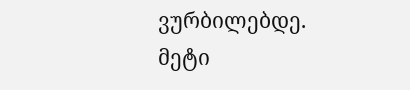ვურბილებდე.
მეტი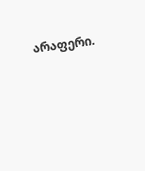არაფერი.